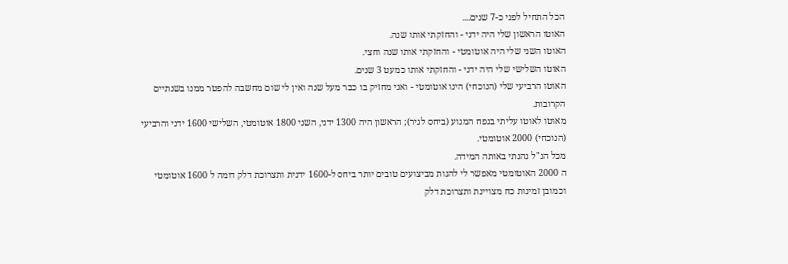הכל התחיל לפני כ-7 שנים....
האוטו הראשון שלי היה ידני - והחזקתי אותו שנה.
האוטו השני שלי היה אוטומטי - והחזקתי אותו שנה וחצי.
האוטו השלישי שלי היה ידני - והחזקתי אותו כמעט 3 שנים.
האוטו הרביעי שלי (הנוכחי) הינו אוטומטי - ואני מחזיק בו כבר מעל שנה ואין לי שום מחשבה להפטר ממנו בשנתיים הקרובות.
מאוטו לאוטו עליתי בנפח המנוע (ביחס לגיר); הראשון היה 1300 ידני, השני 1800 אוטומטי, השלישי 1600 ידני והרביעי (הנוכחי) 2000 אוטומטי.
מכל הנ"ל נהנתי באותה המידה.
ה 2000 האוטומטי מאפשר לי להנות מביצועים טובים יותר ביחס ל-1600 ידנית ותצרוכת דלק דומה ל 1600 אוטומטי וכמובן זמינות כח מצויינת ותצרוכת דלק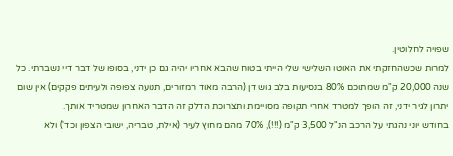שפויה לחלוטין.
למרות שכשהחזקתי את האוטו השלישי שלי הייתי בטוח שהבא אחריו יהיה גם כן ידני, בסופו של דבר דיי נשברתי. כל שנה 20,000 ק"מ שמתוכם 80% בנסיעות בלב גוש דן (הרבה מאוד רמזורים, תנועה צפופה ולעיתים פקקים) אין שום יתרון לגיר ידני, זה הופך למטרד אחרי תקופה מסויימת ותצרוכת הדלק זה הדבר האחרון שמטריד אותך.
בחודש יוני נהגתי על הרכב הנ"ל 3,500 ק"מ (!!!), 70% מהם מחוץ לעיר (אילת, טבריה, ישובי הצפון וכד') ולא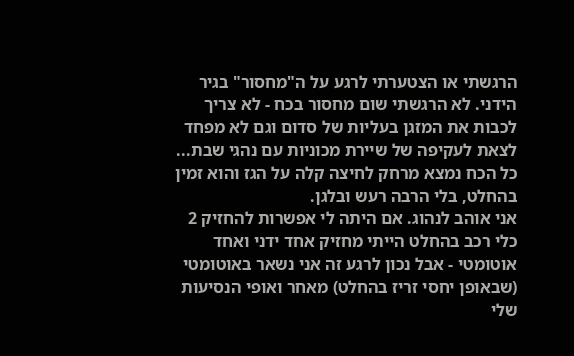הרגשתי או הצטערתי לרגע על ה"מחסור" בגיר הידני. לא הרגשתי שום מחסור בכח - לא צריך לכבות את המזגן בעליות של סדום וגם לא מפחד לצאת לעקיפה של שיירת מכוניות עם נהגי שבת... כל הכח נמצא מרחק לחיצה קלה על הגז והוא זמין בהחלט, בלי הרבה רעש ובלגן.
אני אוהב לנהוג. אם היתה לי אפשרות להחזיק 2 כלי רכב בהחלט הייתי מחזיק אחד ידני ואחד אוטומטי - אבל נכון לרגע זה אני נשאר באוטומטי (שבאופן יחסי זריז בהחלט) מאחר ואופי הנסיעות שלי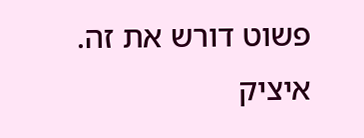פשוט דורש את זה.
איציק